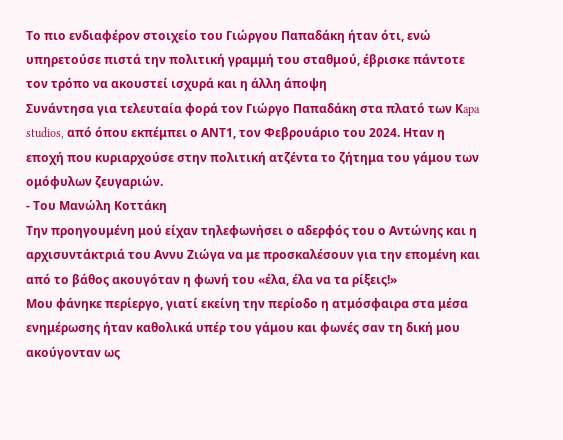Το πιο ενδιαφέρον στοιχείο του Γιώργου Παπαδάκη ήταν ότι, ενώ υπηρετούσε πιστά την πολιτική γραμμή του σταθμού, έβρισκε πάντοτε τον τρόπο να ακουστεί ισχυρά και η άλλη άποψη
Συνάντησα για τελευταία φορά τον Γιώργο Παπαδάκη στα πλατό των Κapa studios, από όπου εκπέμπει ο ΑΝΤ1, τον Φεβρουάριο του 2024. Ηταν η εποχή που κυριαρχούσε στην πολιτική ατζέντα το ζήτημα του γάμου των ομόφυλων ζευγαριών.
- Του Μανώλη Κοττάκη
Την προηγουμένη μού είχαν τηλεφωνήσει ο αδερφός του ο Αντώνης και η αρχισυντάκτριά του Αννυ Ζιώγα να με προσκαλέσουν για την επομένη και από το βάθος ακουγόταν η φωνή του «έλα, έλα να τα ρίξεις!»
Μου φάνηκε περίεργο, γιατί εκείνη την περίοδο η ατμόσφαιρα στα μέσα ενημέρωσης ήταν καθολικά υπέρ του γάμου και φωνές σαν τη δική μου ακούγονταν ως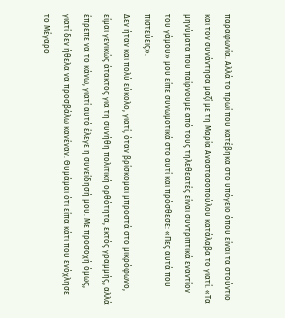παραφωνία. Αλλά το πρωί που κατέβηκα στο υπόγειο όπου είναι τα στούντιο και τον συνάντησα μαζί με τη Μαρία Αναστασοπούλου κατάλαβα το γιατί. «Τα μηνύματα που παίρνουμε από τους τηλεθεατές είναι συντριπτικά εναντίον του γάμου» μου είπε συνωμοτικά στο αυτί και πρόσθεσε: «Πες αυτά που πιστεύεις».
Δεν ήταν και πολύ εύκολο, γιατί, όταν βρίσκομαι μπροστά στο μικρόφωνο, είμαι γενικώς άτακτος για τη συνήθη πολιτική ορθότητα, εκτός γραμμής, αλλά έπρεπε να το κάνω, γιατί αυτό έλεγε η συνείδησή μου. Με προσοχή όμως, γιατί δεν ήθελα να προσβάλω κανέναν. Θυμάμαι ότι είπα κάτι που ενόχλησε το Μέγαρο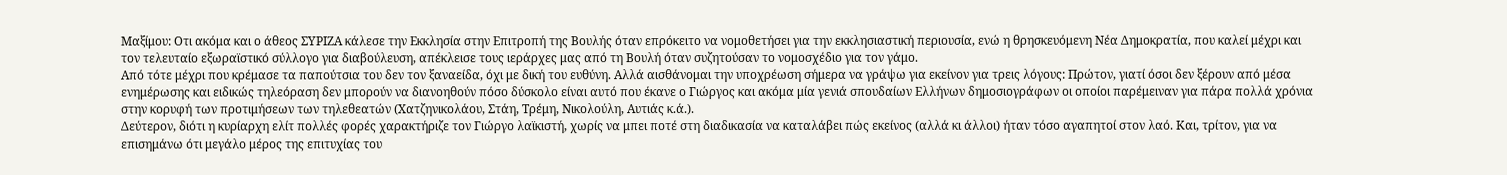Μαξίμου: Οτι ακόμα και ο άθεος ΣΥΡΙΖΑ κάλεσε την Εκκλησία στην Επιτροπή της Βουλής όταν επρόκειτο να νομοθετήσει για την εκκλησιαστική περιουσία, ενώ η θρησκευόμενη Νέα Δημοκρατία, που καλεί μέχρι και τον τελευταίο εξωραϊστικό σύλλογο για διαβούλευση, απέκλεισε τους ιεράρχες μας από τη Βουλή όταν συζητούσαν το νομοσχέδιο για τον γάμο.
Από τότε μέχρι που κρέμασε τα παπούτσια του δεν τον ξαναείδα, όχι με δική του ευθύνη. Αλλά αισθάνομαι την υποχρέωση σήμερα να γράψω για εκείνον για τρεις λόγους: Πρώτον, γιατί όσοι δεν ξέρουν από μέσα ενημέρωσης και ειδικώς τηλεόραση δεν μπορούν να διανοηθούν πόσο δύσκολο είναι αυτό που έκανε ο Γιώργος και ακόμα μία γενιά σπουδαίων Ελλήνων δημοσιογράφων οι οποίοι παρέμειναν για πάρα πολλά χρόνια στην κορυφή των προτιμήσεων των τηλεθεατών (Χατζηνικολάου, Στάη, Τρέμη, Νικολούλη, Αυτιάς κ.ά.).
Δεύτερον, διότι η κυρίαρχη ελίτ πολλές φορές χαρακτήριζε τον Γιώργο λαϊκιστή, χωρίς να μπει ποτέ στη διαδικασία να καταλάβει πώς εκείνος (αλλά κι άλλοι) ήταν τόσο αγαπητοί στον λαό. Και, τρίτον, για να επισημάνω ότι μεγάλο μέρος της επιτυχίας του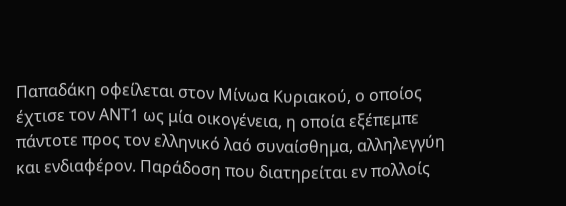Παπαδάκη οφείλεται στον Μίνωα Κυριακού, ο οποίος έχτισε τον ΑΝΤ1 ως μία οικογένεια, η οποία εξέπεμπε πάντοτε προς τον ελληνικό λαό συναίσθημα, αλληλεγγύη και ενδιαφέρον. Παράδοση που διατηρείται εν πολλοίς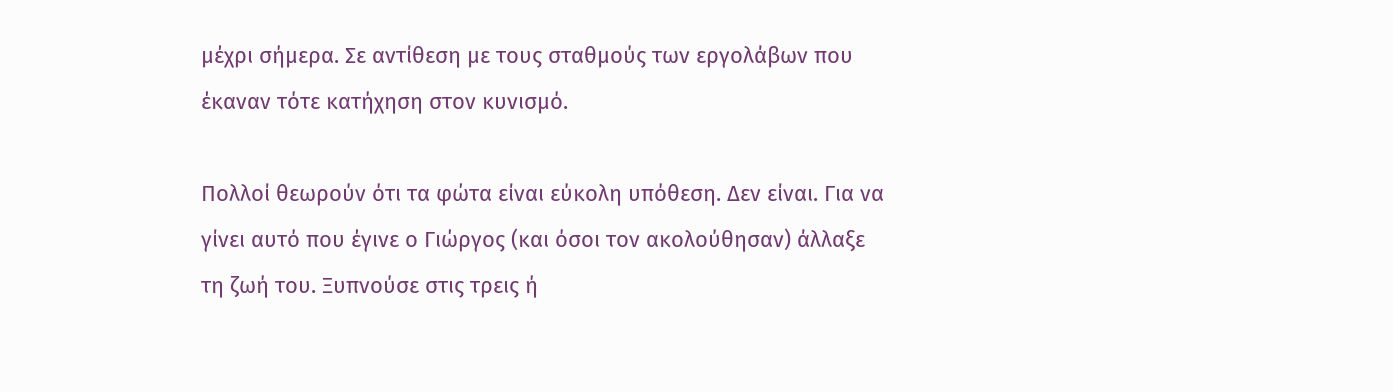μέχρι σήμερα. Σε αντίθεση με τους σταθμούς των εργολάβων που έκαναν τότε κατήχηση στον κυνισμό.

Πολλοί θεωρούν ότι τα φώτα είναι εύκολη υπόθεση. Δεν είναι. Για να γίνει αυτό που έγινε ο Γιώργος (και όσοι τον ακολούθησαν) άλλαξε τη ζωή του. Ξυπνούσε στις τρεις ή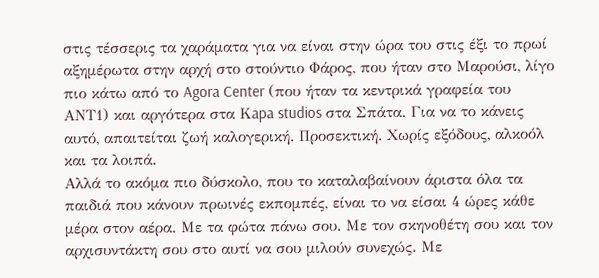στις τέσσερις τα χαράματα για να είναι στην ώρα του στις έξι το πρωί αξημέρωτα στην αρχή στο στούντιο Φάρος, που ήταν στο Μαρούσι, λίγο πιο κάτω από το Agora Center (που ήταν τα κεντρικά γραφεία του ΑΝΤ1) και αργότερα στα Κapa studios στα Σπάτα. Για να το κάνεις αυτό, απαιτείται ζωή καλογερική. Προσεκτική. Χωρίς εξόδους, αλκοόλ και τα λοιπά.
Αλλά το ακόμα πιο δύσκολο, που το καταλαβαίνουν άριστα όλα τα παιδιά που κάνουν πρωινές εκπομπές, είναι το να είσαι 4 ώρες κάθε μέρα στον αέρα. Με τα φώτα πάνω σου. Με τον σκηνοθέτη σου και τον αρχισυντάκτη σου στο αυτί να σου μιλούν συνεχώς. Με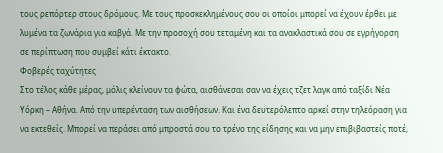τους ρεπόρτερ στους δρόμους. Με τους προσκεκλημένους σου οι οποίοι μπορεί να έχουν έρθει με λυμένα τα ζωνάρια για καβγά. Με την προσοχή σου τεταμένη και τα ανακλαστικά σου σε εγρήγορση σε περίπτωση που συμβεί κάτι έκτακτο.
Φοβερές ταχύτητες
Στο τέλος κάθε μέρας, μόλις κλείνουν τα φώτα, αισθάνεσαι σαν να έχεις τζετ λαγκ από ταξίδι Νέα Υόρκη – Αθήνα. Από την υπερένταση των αισθήσεων. Και ένα δευτερόλεπτο αρκεί στην τηλεόραση για να εκτεθείς. Μπορεί να περάσει από μπροστά σου το τρένο της είδησης και να μην επιβιβαστείς ποτέ,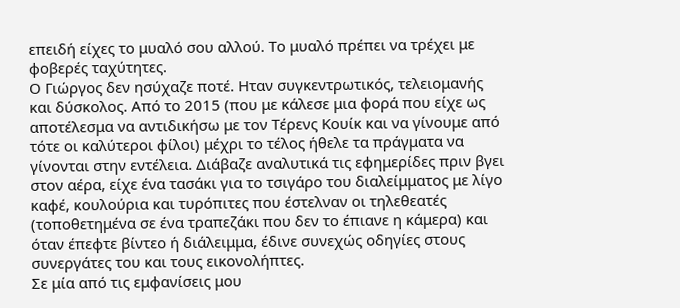επειδή είχες το μυαλό σου αλλού. Το μυαλό πρέπει να τρέχει με φοβερές ταχύτητες.
Ο Γιώργος δεν ησύχαζε ποτέ. Ηταν συγκεντρωτικός, τελειομανής και δύσκολος. Από το 2015 (που με κάλεσε μια φορά που είχε ως αποτέλεσμα να αντιδικήσω με τον Τέρενς Κουίκ και να γίνουμε από τότε οι καλύτεροι φίλοι) μέχρι το τέλος ήθελε τα πράγματα να γίνονται στην εντέλεια. Διάβαζε αναλυτικά τις εφημερίδες πριν βγει στον αέρα, είχε ένα τασάκι για το τσιγάρο του διαλείμματος με λίγο καφέ, κουλούρια και τυρόπιτες που έστελναν οι τηλεθεατές (τοποθετημένα σε ένα τραπεζάκι που δεν το έπιανε η κάμερα) και όταν έπεφτε βίντεο ή διάλειμμα, έδινε συνεχώς οδηγίες στους συνεργάτες του και τους εικονολήπτες.
Σε μία από τις εμφανίσεις μου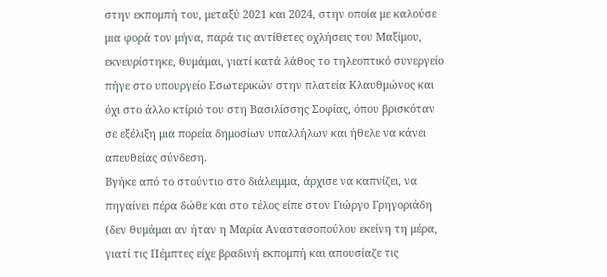στην εκπομπή του, μεταξύ 2021 και 2024, στην οποία με καλούσε μια φορά τον μήνα, παρά τις αντίθετες οχλήσεις του Μαξίμου, εκνευρίστηκε, θυμάμαι, γιατί κατά λάθος το τηλεοπτικό συνεργείο πήγε στο υπουργείο Εσωτερικών στην πλατεία Κλαυθμώνος και όχι στο άλλο κτίριό του στη Βασιλίσσης Σοφίας, όπου βρισκόταν σε εξέλιξη μια πορεία δημοσίων υπαλλήλων και ήθελε να κάνει απευθείας σύνδεση.
Βγήκε από το στούντιο στο διάλειμμα, άρχισε να καπνίζει, να πηγαίνει πέρα δώθε και στο τέλος είπε στον Γιώργο Γρηγοριάδη (δεν θυμάμαι αν ήταν η Μαρία Αναστασοπούλου εκείνη τη μέρα, γιατί τις Πέμπτες είχε βραδινή εκπομπή και απουσίαζε τις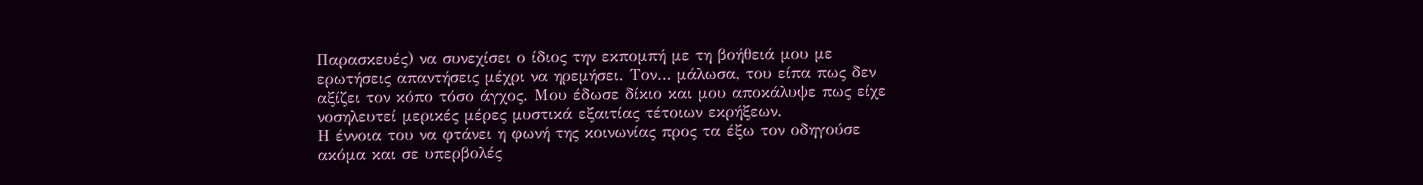Παρασκευές) να συνεχίσει ο ίδιος την εκπομπή με τη βοήθειά μου με ερωτήσεις απαντήσεις μέχρι να ηρεμήσει. Τον… μάλωσα, του είπα πως δεν αξίζει τον κόπο τόσο άγχος. Μου έδωσε δίκιο και μου αποκάλυψε πως είχε νοσηλευτεί μερικές μέρες μυστικά εξαιτίας τέτοιων εκρήξεων.
Η έννοια του να φτάνει η φωνή της κοινωνίας προς τα έξω τον οδηγούσε ακόμα και σε υπερβολές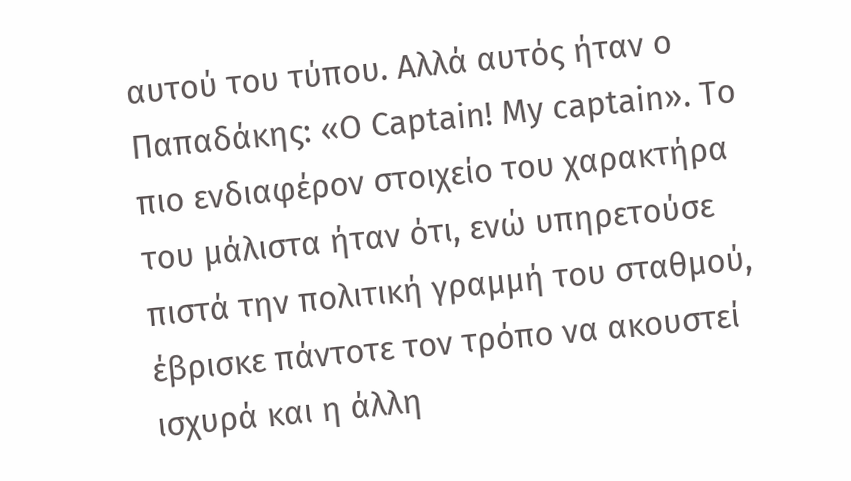αυτού του τύπου. Αλλά αυτός ήταν ο Παπαδάκης: «Ο Captain! Μy captain». Το πιο ενδιαφέρον στοιχείο του χαρακτήρα του μάλιστα ήταν ότι, ενώ υπηρετούσε πιστά την πολιτική γραμμή του σταθμού, έβρισκε πάντοτε τον τρόπο να ακουστεί ισχυρά και η άλλη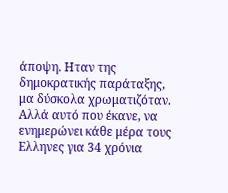άποψη. Ηταν της δημοκρατικής παράταξης, μα δύσκολα χρωματιζόταν.
Αλλά αυτό που έκανε, να ενημερώνει κάθε μέρα τους Ελληνες για 34 χρόνια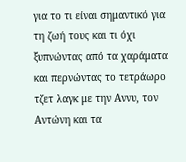για το τι είναι σημαντικό για τη ζωή τους και τι όχι ξυπνώντας από τα χαράματα και περνώντας το τετράωρο τζετ λαγκ με την Αννυ, τον Αντώνη και τα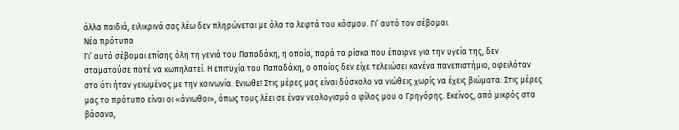άλλα παιδιά, ειλικρινά σας λέω δεν πληρώνεται με όλα τα λεφτά του κόσμου. Γι’ αυτό τον σέβομαι.
Νέα πρότυπα
Γι’ αυτό σέβομαι επίσης όλη τη γενιά του Παπαδάκη, η οποία, παρά τα ρίσκα που έπαιρνε για την υγεία της, δεν σταματούσε ποτέ να κωπηλατεί. Η επιτυχία του Παπαδάκη, ο οποίος δεν είχε τελειώσει κανένα πανεπιστήμιο, οφειλόταν στο ότι ήταν γειωμένος με την κοινωνία. Ενιωθε! Στις μέρες μας είναι δύσκολο να νιώθεις χωρίς να έχεις βιώματα. Στις μέρες μας το πρότυπο είναι οι «άνιωθοι», όπως τους λέει σε έναν νεολογισμό ο φίλος μου ο Γρηγόρης. Εκείνος, από μικρός στα βάσανα,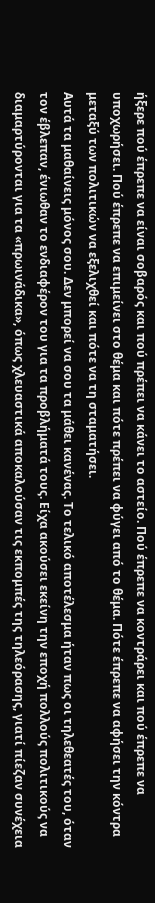ήξερε πού έπρεπε να είναι σοβαρός και πού πρέπει να κάνει το αστείο. Πού έπρεπε να κοντράρει και πού έπρεπε να υποχωρήσει. Πού έπρεπε να επιμείνει στο θέμα και πότε πρέπει να φύγει από το θέμα. Πότε έπρεπε να αφήσει την κόντρα μεταξύ των πολιτικών να εξελιχθεί και πότε να τη σταματήσει.
Αυτά τα μαθαίνεις μόνος σου. Δεν μπορεί να σου τα μάθει κανένας. Το τελικό αποτέλεσμα ήταν πως οι τηλεθεατές του, όταν τον έβλεπαν, ένιωθαν το ενδιαφέρον του για τα προβλήματά τους. Είχα ακούσει εκείνη την εποχή πολλούς πολιτικούς να διαμαρτύρονται για τα «πρωινάδικα», όπως χλευαστικά αποκαλούσαν τις εκπομπές της τηλεόρασης, γιατί πίεζαν συνέχεια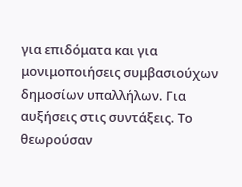για επιδόματα και για μονιμοποιήσεις συμβασιούχων δημοσίων υπαλλήλων. Για αυξήσεις στις συντάξεις. Το θεωρούσαν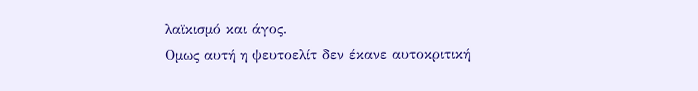λαϊκισμό και άγος.
Ομως αυτή η ψευτοελίτ δεν έκανε αυτοκριτική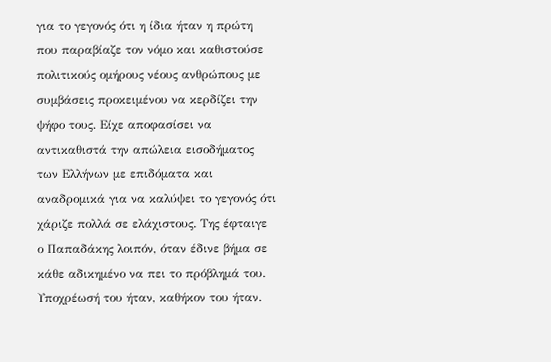για το γεγονός ότι η ίδια ήταν η πρώτη που παραβίαζε τον νόμο και καθιστούσε πολιτικούς ομήρους νέους ανθρώπους με συμβάσεις προκειμένου να κερδίζει την ψήφο τους. Είχε αποφασίσει να αντικαθιστά την απώλεια εισοδήματος των Ελλήνων με επιδόματα και αναδρομικά για να καλύψει το γεγονός ότι χάριζε πολλά σε ελάχιστους. Της έφταιγε ο Παπαδάκης λοιπόν, όταν έδινε βήμα σε κάθε αδικημένο να πει το πρόβλημά του. Υποχρέωσή του ήταν, καθήκον του ήταν.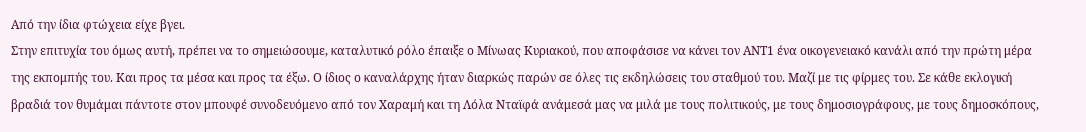Από την ίδια φτώχεια είχε βγει.
Στην επιτυχία του όμως αυτή, πρέπει να το σημειώσουμε, καταλυτικό ρόλο έπαιξε ο Μίνωας Κυριακού, που αποφάσισε να κάνει τον ΑΝΤ1 ένα οικογενειακό κανάλι από την πρώτη μέρα της εκπομπής του. Και προς τα μέσα και προς τα έξω. Ο ίδιος ο καναλάρχης ήταν διαρκώς παρών σε όλες τις εκδηλώσεις του σταθμού του. Μαζί με τις φίρμες του. Σε κάθε εκλογική βραδιά τον θυμάμαι πάντοτε στον μπουφέ συνοδευόμενο από τον Χαραμή και τη Λόλα Νταϊφά ανάμεσά μας να μιλά με τους πολιτικούς, με τους δημοσιογράφους, με τους δημοσκόπους,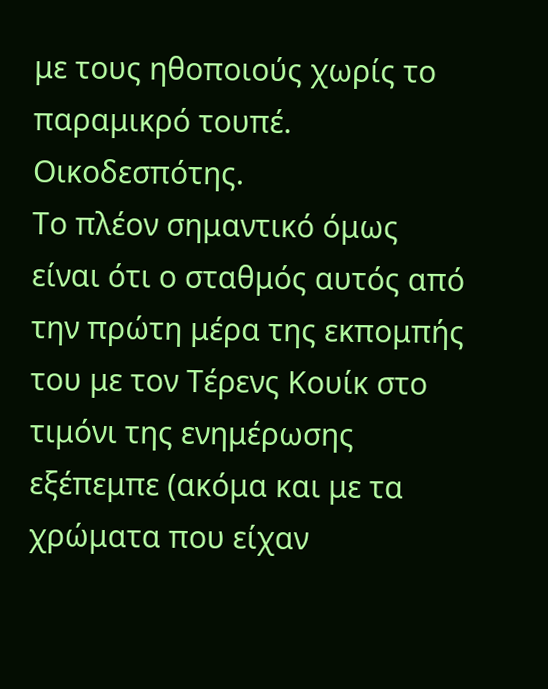με τους ηθοποιούς χωρίς το παραμικρό τουπέ. Οικοδεσπότης.
Το πλέον σημαντικό όμως είναι ότι ο σταθμός αυτός από την πρώτη μέρα της εκπομπής του με τον Τέρενς Κουίκ στο τιμόνι της ενημέρωσης εξέπεμπε (ακόμα και με τα χρώματα που είχαν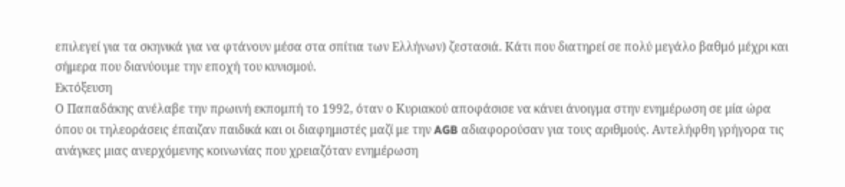επιλεγεί για τα σκηνικά για να φτάνουν μέσα στα σπίτια των Ελλήνων) ζεστασιά. Κάτι που διατηρεί σε πολύ μεγάλο βαθμό μέχρι και σήμερα που διανύουμε την εποχή του κυνισμού.
Εκτόξευση
Ο Παπαδάκης ανέλαβε την πρωινή εκπομπή το 1992, όταν ο Κυριακού αποφάσισε να κάνει άνοιγμα στην ενημέρωση σε μία ώρα όπου οι τηλεοράσεις έπαιζαν παιδικά και οι διαφημιστές μαζί με την AGB αδιαφορούσαν για τους αριθμούς. Αντελήφθη γρήγορα τις ανάγκες μιας ανερχόμενης κοινωνίας που χρειαζόταν ενημέρωση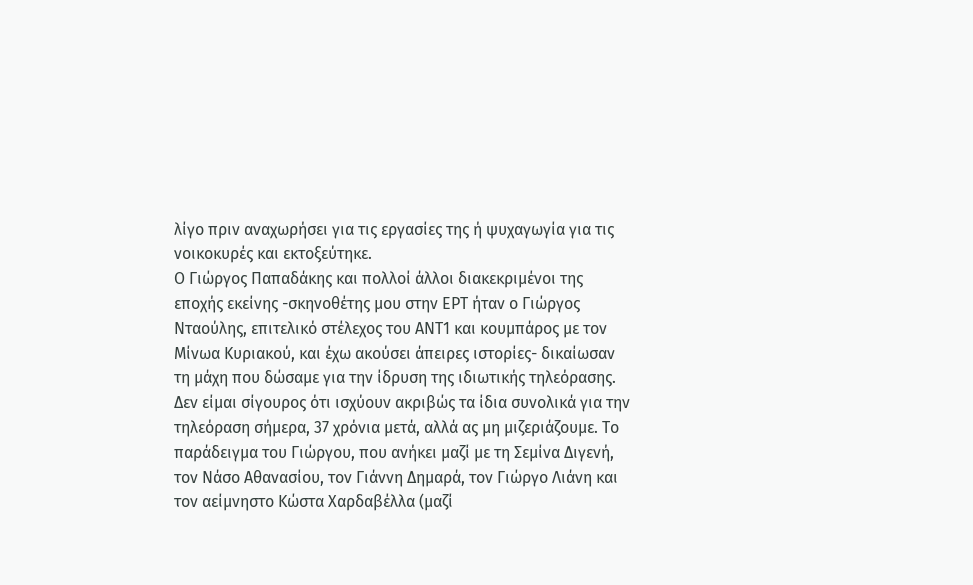λίγο πριν αναχωρήσει για τις εργασίες της ή ψυχαγωγία για τις νοικοκυρές και εκτοξεύτηκε.
Ο Γιώργος Παπαδάκης και πολλοί άλλοι διακεκριμένοι της εποχής εκείνης -σκηνοθέτης μου στην ΕΡΤ ήταν ο Γιώργος Νταούλης, επιτελικό στέλεχος του ΑΝΤ1 και κουμπάρος με τον Μίνωα Κυριακού, και έχω ακούσει άπειρες ιστορίες- δικαίωσαν τη μάχη που δώσαμε για την ίδρυση της ιδιωτικής τηλεόρασης. Δεν είμαι σίγουρος ότι ισχύουν ακριβώς τα ίδια συνολικά για την τηλεόραση σήμερα, 37 χρόνια μετά, αλλά ας μη μιζεριάζουμε. Το παράδειγμα του Γιώργου, που ανήκει μαζί με τη Σεμίνα Διγενή, τον Νάσο Αθανασίου, τον Γιάννη Δημαρά, τον Γιώργο Λιάνη και τον αείμνηστο Κώστα Χαρδαβέλλα (μαζί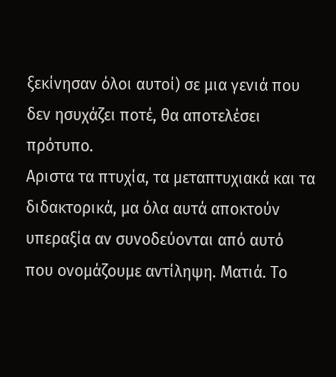ξεκίνησαν όλοι αυτοί) σε μια γενιά που δεν ησυχάζει ποτέ, θα αποτελέσει πρότυπο.
Αριστα τα πτυχία, τα μεταπτυχιακά και τα διδακτορικά, μα όλα αυτά αποκτούν υπεραξία αν συνοδεύονται από αυτό που ονομάζουμε αντίληψη. Ματιά. Το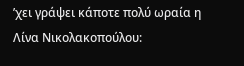’χει γράψει κάποτε πολύ ωραία η Λίνα Νικολακοπούλου: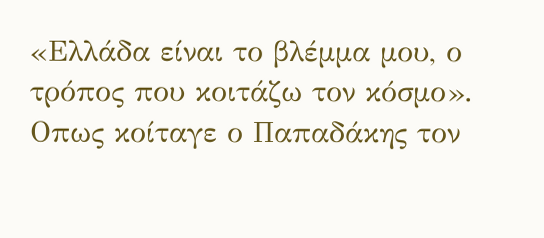«Ελλάδα είναι το βλέμμα μου, ο τρόπος που κοιτάζω τον κόσμο». Οπως κοίταγε ο Παπαδάκης τον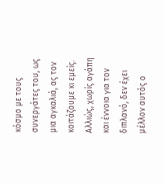κόσμο με τους συνεργάτες του, ως μια αγκαλιά, ας τον κοιτάζουμε κι εμείς. Αλλιώς, χωρίς αγάπη και έννοια για τον διπλανό, δεν έχει μέλλον αυτός ο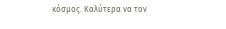κόσμος. Καλύτερα να τον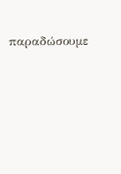παραδώσουμε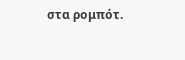στα ρομπότ.